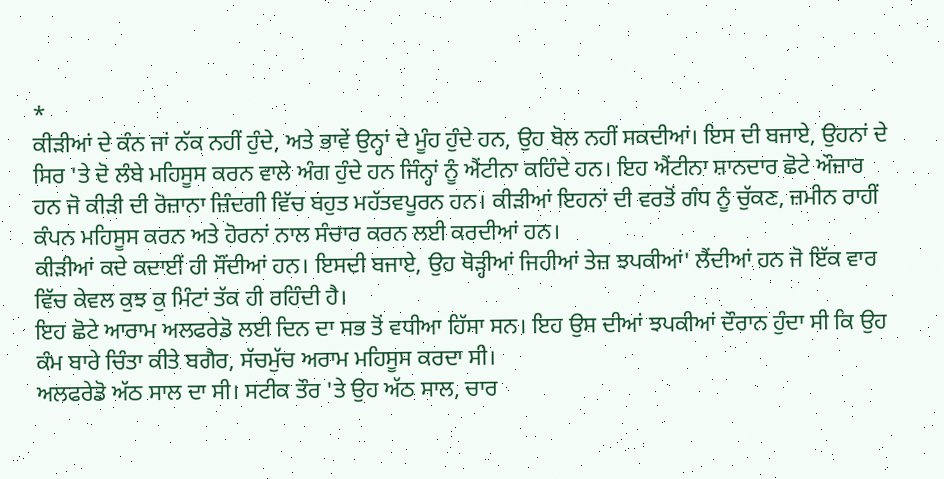*
ਕੀੜੀਆਂ ਦੇ ਕੰਨ ਜਾਂ ਨੱਕ ਨਹੀਂ ਹੁੰਦੇ, ਅਤੇ ਭਾਵੇਂ ਉਨ੍ਹਾਂ ਦੇ ਮੂੰਹ ਹੁੰਦੇ ਹਨ, ਉਹ ਬੋਲ ਨਹੀਂ ਸਕਦੀਆਂ। ਇਸ ਦੀ ਬਜਾਏ, ਉਹਨਾਂ ਦੇ ਸਿਰ 'ਤੇ ਦੋ ਲੰਬੇ ਮਹਿਸੂਸ ਕਰਨ ਵਾਲੇ ਅੰਗ ਹੁੰਦੇ ਹਨ ਜਿੰਨ੍ਹਾਂ ਨੂੰ ਐਂਟੀਨਾ ਕਹਿੰਦੇ ਹਨ। ਇਹ ਐਂਟੀਨਾ ਸ਼ਾਨਦਾਰ ਛੋਟੇ ਔਜ਼ਾਰ ਹਨ ਜੋ ਕੀੜੀ ਦੀ ਰੋਜ਼ਾਨਾ ਜ਼ਿੰਦਗੀ ਵਿੱਚ ਬਹੁਤ ਮਹੱਤਵਪੂਰਨ ਹਨ। ਕੀੜੀਆਂ ਇਹਨਾਂ ਦੀ ਵਰਤੋਂ ਗੰਧ ਨੂੰ ਚੁੱਕਣ, ਜ਼ਮੀਨ ਰਾਹੀਂ ਕੰਪਨ ਮਹਿਸੂਸ ਕਰਨ ਅਤੇ ਹੋਰਨਾਂ ਨਾਲ ਸੰਚਾਰ ਕਰਨ ਲਈ ਕਰਦੀਆਂ ਹਨ।
ਕੀੜੀਆਂ ਕਦੇ ਕਦਾਈਂ ਹੀ ਸੌਂਦੀਆਂ ਹਨ। ਇਸਦੀ ਬਜਾਏ, ਉਹ ਥੋੜ੍ਹੀਆਂ ਜਿਹੀਆਂ ਤੇਜ਼ ਝਪਕੀਆਂ' ਲੈਂਦੀਆਂ ਹਨ ਜੋ ਇੱਕ ਵਾਰ ਵਿੱਚ ਕੇਵਲ ਕੁਝ ਕੁ ਮਿੰਟਾਂ ਤੱਕ ਹੀ ਰਹਿੰਦੀ ਹੈ।
ਇਹ ਛੋਟੇ ਆਰਾਮ ਅਲਫਰੇਡੋ ਲਈ ਦਿਨ ਦਾ ਸਭ ਤੋਂ ਵਧੀਆ ਹਿੱਸਾ ਸਨ। ਇਹ ਉਸ ਦੀਆਂ ਝਪਕੀਆਂ ਦੌਰਾਨ ਹੁੰਦਾ ਸੀ ਕਿ ਉਹ ਕੰਮ ਬਾਰੇ ਚਿੰਤਾ ਕੀਤੇ ਬਗੈਰ, ਸੱਚਮੁੱਚ ਅਰਾਮ ਮਹਿਸੂਸ ਕਰਦਾ ਸੀ।
ਅਲਫਰੇਡੋ ਅੱਠ ਸਾਲ ਦਾ ਸੀ। ਸਟੀਕ ਤੌਰ 'ਤੇ ਉਹ ਅੱਠ ਸਾਲ, ਚਾਰ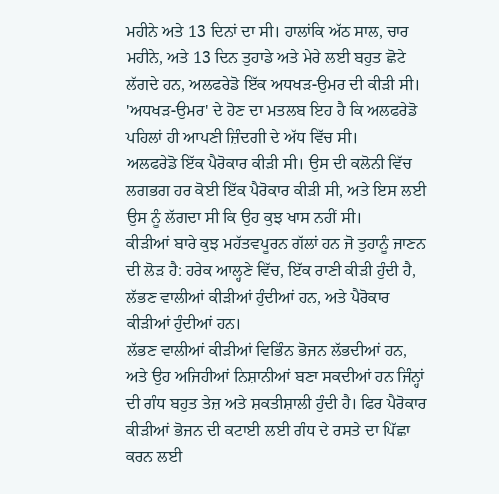ਮਹੀਨੇ ਅਤੇ 13 ਦਿਨਾਂ ਦਾ ਸੀ। ਹਾਲਾਂਕਿ ਅੱਠ ਸਾਲ, ਚਾਰ ਮਹੀਨੇ, ਅਤੇ 13 ਦਿਨ ਤੁਹਾਡੇ ਅਤੇ ਮੇਰੇ ਲਈ ਬਹੁਤ ਛੋਟੇ ਲੱਗਦੇ ਹਨ, ਅਲਫਰੇਡੋ ਇੱਕ ਅਧਖੜ-ਉਮਰ ਦੀ ਕੀੜੀ ਸੀ। 'ਅਧਖੜ-ਉਮਰ' ਦੇ ਹੋਣ ਦਾ ਮਤਲਬ ਇਹ ਹੈ ਕਿ ਅਲਫਰੇਡੋ ਪਹਿਲਾਂ ਹੀ ਆਪਣੀ ਜ਼ਿੰਦਗੀ ਦੇ ਅੱਧ ਵਿੱਚ ਸੀ।
ਅਲਫਰੇਡੋ ਇੱਕ ਪੈਰੋਕਾਰ ਕੀੜੀ ਸੀ। ਉਸ ਦੀ ਕਲੋਨੀ ਵਿੱਚ ਲਗਭਗ ਹਰ ਕੋਈ ਇੱਕ ਪੈਰੋਕਾਰ ਕੀੜੀ ਸੀ, ਅਤੇ ਇਸ ਲਈ ਉਸ ਨੂੰ ਲੱਗਦਾ ਸੀ ਕਿ ਉਹ ਕੁਝ ਖਾਸ ਨਹੀਂ ਸੀ।
ਕੀੜੀਆਂ ਬਾਰੇ ਕੁਝ ਮਹੱਤਵਪੂਰਨ ਗੱਲਾਂ ਹਨ ਜੋ ਤੁਹਾਨੂੰ ਜਾਣਨ ਦੀ ਲੋੜ ਹੈ: ਹਰੇਕ ਆਲ੍ਹਣੇ ਵਿੱਚ, ਇੱਕ ਰਾਣੀ ਕੀੜੀ ਹੁੰਦੀ ਹੈ, ਲੱਭਣ ਵਾਲੀਆਂ ਕੀੜੀਆਂ ਹੁੰਦੀਆਂ ਹਨ, ਅਤੇ ਪੈਰੋਕਾਰ ਕੀੜੀਆਂ ਹੁੰਦੀਆਂ ਹਨ।
ਲੱਭਣ ਵਾਲੀਆਂ ਕੀੜੀਆਂ ਵਿਭਿੰਨ ਭੋਜਨ ਲੱਭਦੀਆਂ ਹਨ, ਅਤੇ ਉਹ ਅਜਿਹੀਆਂ ਨਿਸ਼ਾਨੀਆਂ ਬਣਾ ਸਕਦੀਆਂ ਹਨ ਜਿੰਨ੍ਹਾਂ ਦੀ ਗੰਧ ਬਹੁਤ ਤੇਜ਼ ਅਤੇ ਸ਼ਕਤੀਸ਼ਾਲੀ ਹੁੰਦੀ ਹੈ। ਫਿਰ ਪੈਰੋਕਾਰ ਕੀੜੀਆਂ ਭੋਜਨ ਦੀ ਕਟਾਈ ਲਈ ਗੰਧ ਦੇ ਰਸਤੇ ਦਾ ਪਿੱਛਾ ਕਰਨ ਲਈ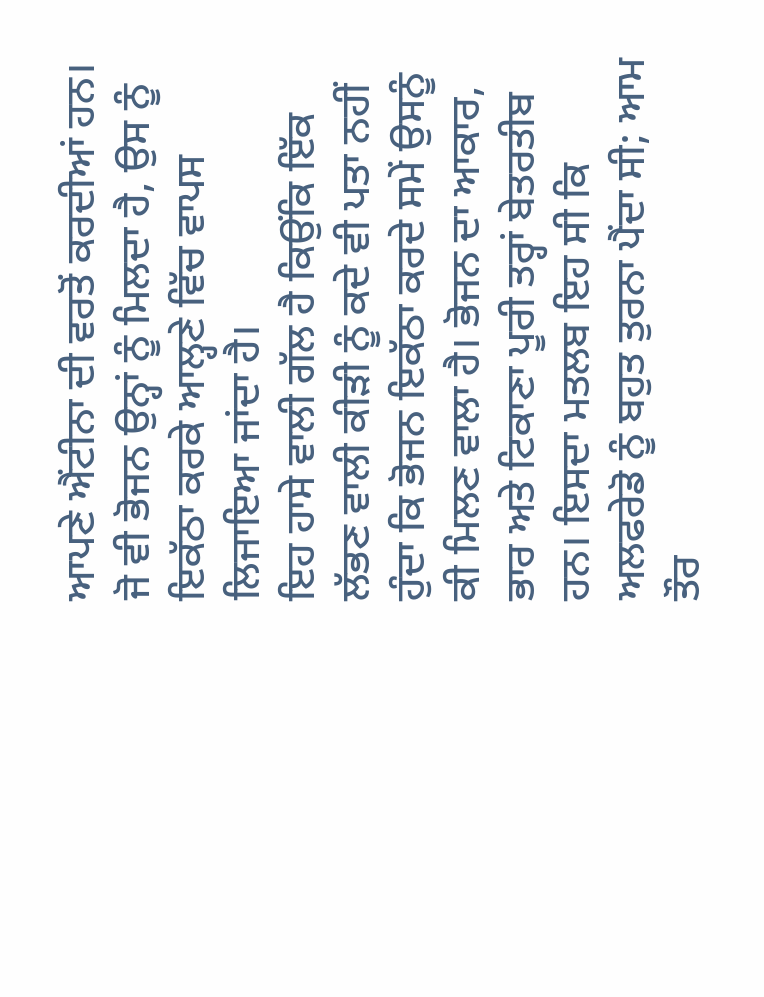ਆਪਣੇ ਐਂਟੀਨਾ ਦੀ ਵਰਤੋਂ ਕਰਦੀਆਂ ਹਨ। ਜੋ ਵੀ ਭੋਜਨ ਉਨ੍ਹਾਂ ਨੂੰ ਮਿਲਦਾ ਹੈ, ਉਸ ਨੂੰ ਇਕੱਠਾ ਕਰਕੇ ਆਲ੍ਹਣੇ ਵਿੱਚ ਵਾਪਸ ਲਿਜਾਇਆ ਜਾਂਦਾ ਹੈ।
ਇਹ ਹਾਸੇ ਵਾਲੀ ਗੱਲ ਹੈ ਕਿਉਂਕਿ ਇੱਕ ਲੱਭਣ ਵਾਲੀ ਕੀੜੀ ਨੂੰ ਕਦੇ ਵੀ ਪਤਾ ਨਹੀਂ ਹੁੰਦਾ ਕਿ ਭੋਜਨ ਇਕੱਠਾ ਕਰਦੇ ਸਮੇਂ ਉਸਨੂੰ ਕੀ ਮਿਲਣ ਵਾਲਾ ਹੈ। ਭੋਜਨ ਦਾ ਆਕਾਰ, ਭਾਰ ਅਤੇ ਟਿਕਾਣਾ ਪੂਰੀ ਤਰ੍ਹਾਂ ਬੇਤਰਤੀਬ ਹਨ। ਇਸਦਾ ਮਤਲਬ ਇਹ ਸੀ ਕਿ ਅਲਫਰੇਡੋ ਨੂੰ ਬਹੁਤ ਤੁਰਨਾ ਪੈਂਦਾ ਸੀ; ਆਮ ਤੌਰ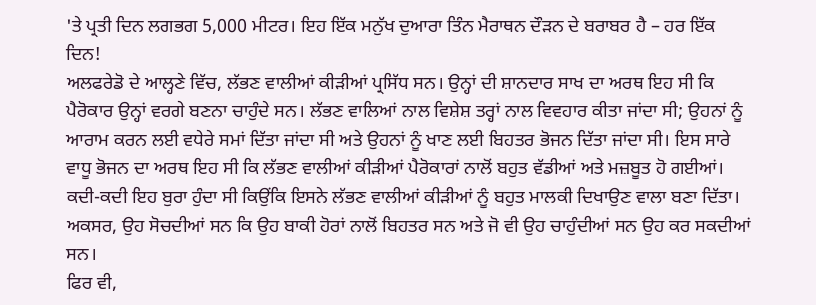'ਤੇ ਪ੍ਰਤੀ ਦਿਨ ਲਗਭਗ 5,000 ਮੀਟਰ। ਇਹ ਇੱਕ ਮਨੁੱਖ ਦੁਆਰਾ ਤਿੰਨ ਮੈਰਾਥਨ ਦੌੜਨ ਦੇ ਬਰਾਬਰ ਹੈ – ਹਰ ਇੱਕ ਦਿਨ!
ਅਲਫਰੇਡੋ ਦੇ ਆਲ੍ਹਣੇ ਵਿੱਚ, ਲੱਭਣ ਵਾਲੀਆਂ ਕੀੜੀਆਂ ਪ੍ਰਸਿੱਧ ਸਨ। ਉਨ੍ਹਾਂ ਦੀ ਸ਼ਾਨਦਾਰ ਸਾਖ ਦਾ ਅਰਥ ਇਹ ਸੀ ਕਿ ਪੈਰੋਕਾਰ ਉਨ੍ਹਾਂ ਵਰਗੇ ਬਣਨਾ ਚਾਹੁੰਦੇ ਸਨ। ਲੱਭਣ ਵਾਲਿਆਂ ਨਾਲ ਵਿਸ਼ੇਸ਼ ਤਰ੍ਹਾਂ ਨਾਲ ਵਿਵਹਾਰ ਕੀਤਾ ਜਾਂਦਾ ਸੀ; ਉਹਨਾਂ ਨੂੰ ਆਰਾਮ ਕਰਨ ਲਈ ਵਧੇਰੇ ਸਮਾਂ ਦਿੱਤਾ ਜਾਂਦਾ ਸੀ ਅਤੇ ਉਹਨਾਂ ਨੂੰ ਖਾਣ ਲਈ ਬਿਹਤਰ ਭੋਜਨ ਦਿੱਤਾ ਜਾਂਦਾ ਸੀ। ਇਸ ਸਾਰੇ ਵਾਧੂ ਭੋਜਨ ਦਾ ਅਰਥ ਇਹ ਸੀ ਕਿ ਲੱਭਣ ਵਾਲੀਆਂ ਕੀੜੀਆਂ ਪੈਰੋਕਾਰਾਂ ਨਾਲੋਂ ਬਹੁਤ ਵੱਡੀਆਂ ਅਤੇ ਮਜ਼ਬੂਤ ਹੋ ਗਈਆਂ। ਕਦੀ-ਕਦੀ ਇਹ ਬੁਰਾ ਹੁੰਦਾ ਸੀ ਕਿਉਂਕਿ ਇਸਨੇ ਲੱਭਣ ਵਾਲੀਆਂ ਕੀੜੀਆਂ ਨੂੰ ਬਹੁਤ ਮਾਲਕੀ ਦਿਖਾਉਣ ਵਾਲਾ ਬਣਾ ਦਿੱਤਾ। ਅਕਸਰ, ਉਹ ਸੋਚਦੀਆਂ ਸਨ ਕਿ ਉਹ ਬਾਕੀ ਹੋਰਾਂ ਨਾਲੋਂ ਬਿਹਤਰ ਸਨ ਅਤੇ ਜੋ ਵੀ ਉਹ ਚਾਹੁੰਦੀਆਂ ਸਨ ਉਹ ਕਰ ਸਕਦੀਆਂ ਸਨ।
ਫਿਰ ਵੀ,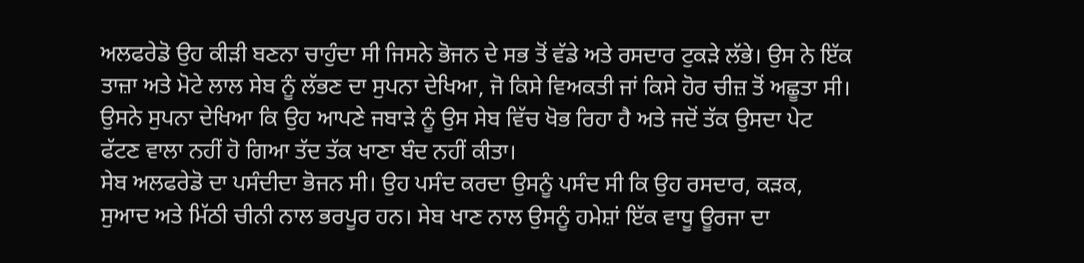ਅਲਫਰੇਡੋ ਉਹ ਕੀੜੀ ਬਣਨਾ ਚਾਹੁੰਦਾ ਸੀ ਜਿਸਨੇ ਭੋਜਨ ਦੇ ਸਭ ਤੋਂ ਵੱਡੇ ਅਤੇ ਰਸਦਾਰ ਟੁਕੜੇ ਲੱਭੇ। ਉਸ ਨੇ ਇੱਕ ਤਾਜ਼ਾ ਅਤੇ ਮੋਟੇ ਲਾਲ ਸੇਬ ਨੂੰ ਲੱਭਣ ਦਾ ਸੁਪਨਾ ਦੇਖਿਆ, ਜੋ ਕਿਸੇ ਵਿਅਕਤੀ ਜਾਂ ਕਿਸੇ ਹੋਰ ਚੀਜ਼ ਤੋਂ ਅਛੂਤਾ ਸੀ। ਉਸਨੇ ਸੁਪਨਾ ਦੇਖਿਆ ਕਿ ਉਹ ਆਪਣੇ ਜਬਾੜੇ ਨੂੰ ਉਸ ਸੇਬ ਵਿੱਚ ਖੋਭ ਰਿਹਾ ਹੈ ਅਤੇ ਜਦੋਂ ਤੱਕ ਉਸਦਾ ਪੇਟ ਫੱਟਣ ਵਾਲਾ ਨਹੀਂ ਹੋ ਗਿਆ ਤੱਦ ਤੱਕ ਖਾਣਾ ਬੰਦ ਨਹੀਂ ਕੀਤਾ।
ਸੇਬ ਅਲਫਰੇਡੋ ਦਾ ਪਸੰਦੀਦਾ ਭੋਜਨ ਸੀ। ਉਹ ਪਸੰਦ ਕਰਦਾ ਉਸਨੂੰ ਪਸੰਦ ਸੀ ਕਿ ਉਹ ਰਸਦਾਰ, ਕੜਕ, ਸੁਆਦ ਅਤੇ ਮਿੱਠੀ ਚੀਨੀ ਨਾਲ ਭਰਪੂਰ ਹਨ। ਸੇਬ ਖਾਣ ਨਾਲ ਉਸਨੂੰ ਹਮੇਸ਼ਾਂ ਇੱਕ ਵਾਧੂ ਊਰਜਾ ਦਾ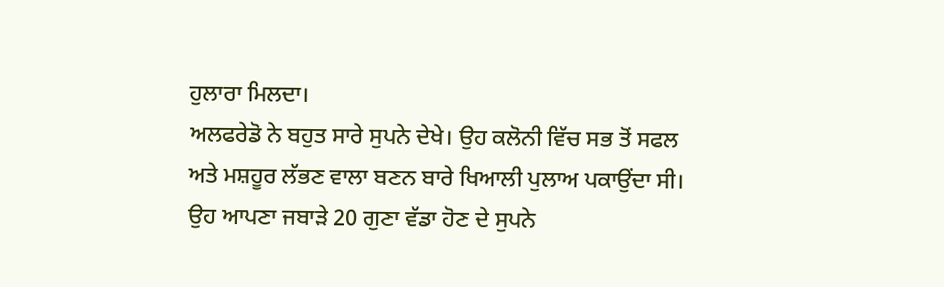ਹੁਲਾਰਾ ਮਿਲਦਾ।
ਅਲਫਰੇਡੋ ਨੇ ਬਹੁਤ ਸਾਰੇ ਸੁਪਨੇ ਦੇਖੇ। ਉਹ ਕਲੋਨੀ ਵਿੱਚ ਸਭ ਤੋਂ ਸਫਲ ਅਤੇ ਮਸ਼ਹੂਰ ਲੱਭਣ ਵਾਲਾ ਬਣਨ ਬਾਰੇ ਖਿਆਲੀ ਪੁਲਾਅ ਪਕਾਉਂਦਾ ਸੀ। ਉਹ ਆਪਣਾ ਜਬਾੜੇ 20 ਗੁਣਾ ਵੱਡਾ ਹੋਣ ਦੇ ਸੁਪਨੇ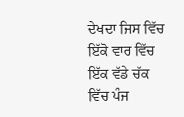ਦੇਖਦਾ ਜਿਸ ਵਿੱਚ ਇੱਕੋ ਵਾਰ ਵਿੱਚ ਇੱਕ ਵੱਡੇ ਚੱਕ ਵਿੱਚ ਪੰਜ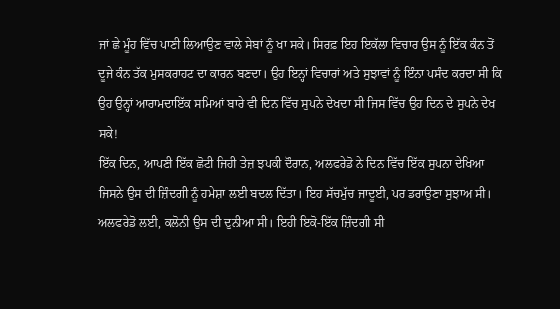ਜਾਂ ਛੇ ਮੂੰਹ ਵਿੱਚ ਪਾਣੀ ਲਿਆਉਣ ਵਾਲੇ ਸੇਬਾਂ ਨੂੰ ਖਾ ਸਕੇ। ਸਿਰਫ਼ ਇਹ ਇਕੱਲਾ ਵਿਚਾਰ ਉਸ ਨੂੰ ਇੱਕ ਕੰਨ ਤੋਂ ਦੂਜੇ ਕੰਨ ਤੱਕ ਮੁਸਕਰਾਹਟ ਦਾ ਕਾਰਨ ਬਣਦਾ। ਉਹ ਇਨ੍ਹਾਂ ਵਿਚਾਰਾਂ ਅਤੇ ਸੁਝਾਵਾਂ ਨੂੰ ਇੰਨਾ ਪਸੰਦ ਕਰਦਾ ਸੀ ਕਿ ਉਹ ਉਨ੍ਹਾਂ ਆਰਾਮਦਾਇੱਕ ਸਮਿਆਂ ਬਾਰੇ ਵੀ ਦਿਨ ਵਿੱਚ ਸੁਪਨੇ ਦੇਖਦਾ ਸੀ ਜਿਸ ਵਿੱਚ ਉਹ ਦਿਨ ਦੇ ਸੁਪਨੇ ਦੇਖ ਸਕੇ!
ਇੱਕ ਦਿਨ, ਆਪਣੀ ਇੱਕ ਛੋਟੀ ਜਿਹੀ ਤੇਜ਼ ਝਪਕੀ ਦੌਰਾਨ, ਅਲਫਰੇਡੋ ਨੇ ਦਿਨ ਵਿੱਚ ਇੱਕ ਸੁਪਨਾ ਦੇਖਿਆ ਜਿਸਨੇ ਉਸ ਦੀ ਜ਼ਿੰਦਗੀ ਨੂੰ ਹਮੇਸ਼ਾ ਲਈ ਬਦਲ ਦਿੱਤਾ। ਇਹ ਸੱਚਮੁੱਚ ਜਾਦੂਈ, ਪਰ ਡਰਾਉਣਾ ਸੁਝਾਅ ਸੀ।
ਅਲਫਰੇਡੋ ਲਈ, ਕਲੋਨੀ ਉਸ ਦੀ ਦੁਨੀਆ ਸੀ। ਇਹੀ ਇਕੋ-ਇੱਕ ਜ਼ਿੰਦਗੀ ਸੀ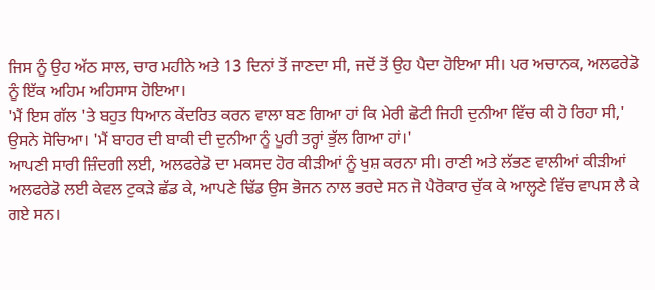ਜਿਸ ਨੂੰ ਉਹ ਅੱਠ ਸਾਲ, ਚਾਰ ਮਹੀਨੇ ਅਤੇ 13 ਦਿਨਾਂ ਤੋਂ ਜਾਣਦਾ ਸੀ, ਜਦੋਂ ਤੋਂ ਉਹ ਪੈਦਾ ਹੋਇਆ ਸੀ। ਪਰ ਅਚਾਨਕ, ਅਲਫਰੇਡੋ ਨੂੰ ਇੱਕ ਅਹਿਮ ਅਹਿਸਾਸ ਹੋਇਆ।
'ਮੈਂ ਇਸ ਗੱਲ 'ਤੇ ਬਹੁਤ ਧਿਆਨ ਕੇਂਦਰਿਤ ਕਰਨ ਵਾਲਾ ਬਣ ਗਿਆ ਹਾਂ ਕਿ ਮੇਰੀ ਛੋਟੀ ਜਿਹੀ ਦੁਨੀਆ ਵਿੱਚ ਕੀ ਹੋ ਰਿਹਾ ਸੀ,' ਉਸਨੇ ਸੋਚਿਆ। 'ਮੈਂ ਬਾਹਰ ਦੀ ਬਾਕੀ ਦੀ ਦੁਨੀਆ ਨੂੰ ਪੂਰੀ ਤਰ੍ਹਾਂ ਭੁੱਲ ਗਿਆ ਹਾਂ।'
ਆਪਣੀ ਸਾਰੀ ਜ਼ਿੰਦਗੀ ਲਈ, ਅਲਫਰੇਡੋ ਦਾ ਮਕਸਦ ਹੋਰ ਕੀੜੀਆਂ ਨੂੰ ਖੁਸ਼ ਕਰਨਾ ਸੀ। ਰਾਣੀ ਅਤੇ ਲੱਭਣ ਵਾਲੀਆਂ ਕੀੜੀਆਂ ਅਲਫਰੇਡੋ ਲਈ ਕੇਵਲ ਟੁਕੜੇ ਛੱਡ ਕੇ, ਆਪਣੇ ਢਿੱਡ ਉਸ ਭੋਜਨ ਨਾਲ ਭਰਦੇ ਸਨ ਜੋ ਪੈਰੋਕਾਰ ਚੁੱਕ ਕੇ ਆਲ੍ਹਣੇ ਵਿੱਚ ਵਾਪਸ ਲੈ ਕੇ ਗਏ ਸਨ।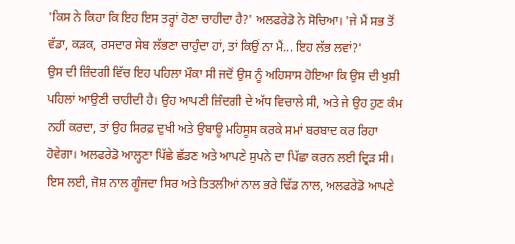'ਕਿਸ ਨੇ ਕਿਹਾ ਕਿ ਇਹ ਇਸ ਤਰ੍ਹਾਂ ਹੋਣਾ ਚਾਹੀਦਾ ਹੈ?' ਅਲਫਰੇਡੋ ਨੇ ਸੋਚਿਆ। 'ਜੇ ਮੈਂ ਸਭ ਤੋਂ ਵੱਡਾ, ਕੜਕ, ਰਸਦਾਰ ਸੇਬ ਲੱਭਣਾ ਚਾਹੁੰਦਾ ਹਾਂ, ਤਾਂ ਕਿਉਂ ਨਾ ਮੈਂ... ਇਹ ਲੱਭ ਲਵਾਂ?'
ਉਸ ਦੀ ਜ਼ਿੰਦਗੀ ਵਿੱਚ ਇਹ ਪਹਿਲਾ ਮੌਕਾ ਸੀ ਜਦੋਂ ਉਸ ਨੂੰ ਅਹਿਸਾਸ ਹੋਇਆ ਕਿ ਉਸ ਦੀ ਖੁਸ਼ੀ ਪਹਿਲਾਂ ਆਉਣੀ ਚਾਹੀਦੀ ਹੈ। ਉਹ ਆਪਣੀ ਜ਼ਿੰਦਗੀ ਦੇ ਅੱਧ ਵਿਚਾਲੇ ਸੀ, ਅਤੇ ਜੇ ਉਹ ਹੁਣ ਕੰਮ ਨਹੀਂ ਕਰਦਾ, ਤਾਂ ਉਹ ਸਿਰਫ਼ ਦੁਖੀ ਅਤੇ ਉਬਾਊ ਮਹਿਸੂਸ ਕਰਕੇ ਸਮਾਂ ਬਰਬਾਦ ਕਰ ਰਿਹਾ ਹੋਵੇਗਾ। ਅਲਫਰੇਡੋ ਆਲ੍ਹਣਾ ਪਿੱਛੇ ਛੱਡਣ ਅਤੇ ਆਪਣੇ ਸੁਪਨੇ ਦਾ ਪਿੱਛਾ ਕਰਨ ਲਈ ਦ੍ਰਿੜ ਸੀ।
ਇਸ ਲਈ, ਜੋਸ਼ ਨਾਲ ਗੂੰਜਦਾ ਸਿਰ ਅਤੇ ਤਿਤਲੀਆਂ ਨਾਲ ਭਰੇ ਢਿੱਡ ਨਾਲ, ਅਲਫਰੇਡੋ ਆਪਣੇ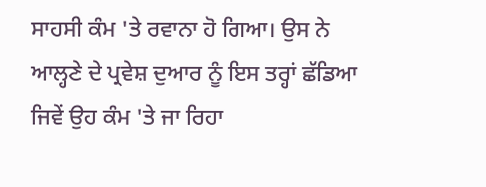ਸਾਹਸੀ ਕੰਮ 'ਤੇ ਰਵਾਨਾ ਹੋ ਗਿਆ। ਉਸ ਨੇ ਆਲ੍ਹਣੇ ਦੇ ਪ੍ਰਵੇਸ਼ ਦੁਆਰ ਨੂੰ ਇਸ ਤਰ੍ਹਾਂ ਛੱਡਿਆ ਜਿਵੇਂ ਉਹ ਕੰਮ 'ਤੇ ਜਾ ਰਿਹਾ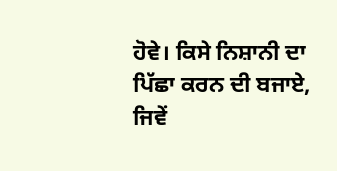ਹੋਵੇ। ਕਿਸੇ ਨਿਸ਼ਾਨੀ ਦਾ ਪਿੱਛਾ ਕਰਨ ਦੀ ਬਜਾਏ, ਜਿਵੇਂ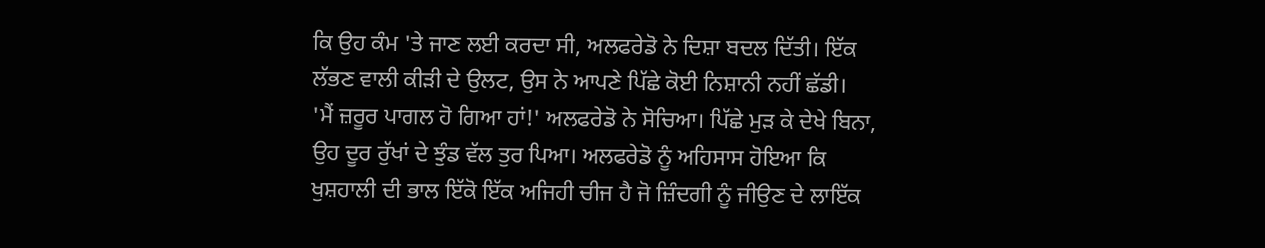ਕਿ ਉਹ ਕੰਮ 'ਤੇ ਜਾਣ ਲਈ ਕਰਦਾ ਸੀ, ਅਲਫਰੇਡੋ ਨੇ ਦਿਸ਼ਾ ਬਦਲ ਦਿੱਤੀ। ਇੱਕ ਲੱਭਣ ਵਾਲੀ ਕੀੜੀ ਦੇ ਉਲਟ, ਉਸ ਨੇ ਆਪਣੇ ਪਿੱਛੇ ਕੋਈ ਨਿਸ਼ਾਨੀ ਨਹੀਂ ਛੱਡੀ।
'ਮੈਂ ਜ਼ਰੂਰ ਪਾਗਲ ਹੋ ਗਿਆ ਹਾਂ!' ਅਲਫਰੇਡੋ ਨੇ ਸੋਚਿਆ। ਪਿੱਛੇ ਮੁੜ ਕੇ ਦੇਖੇ ਬਿਨਾ, ਉਹ ਦੂਰ ਰੁੱਖਾਂ ਦੇ ਝੁੰਡ ਵੱਲ ਤੁਰ ਪਿਆ। ਅਲਫਰੇਡੋ ਨੂੰ ਅਹਿਸਾਸ ਹੋਇਆ ਕਿ ਖੁਸ਼ਹਾਲੀ ਦੀ ਭਾਲ ਇੱਕੋ ਇੱਕ ਅਜਿਹੀ ਚੀਜ ਹੈ ਜੋ ਜ਼ਿੰਦਗੀ ਨੂੰ ਜੀਉਣ ਦੇ ਲਾਇੱਕ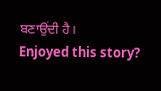ਬਣਾਉਂਦੀ ਹੈ।
Enjoyed this story?